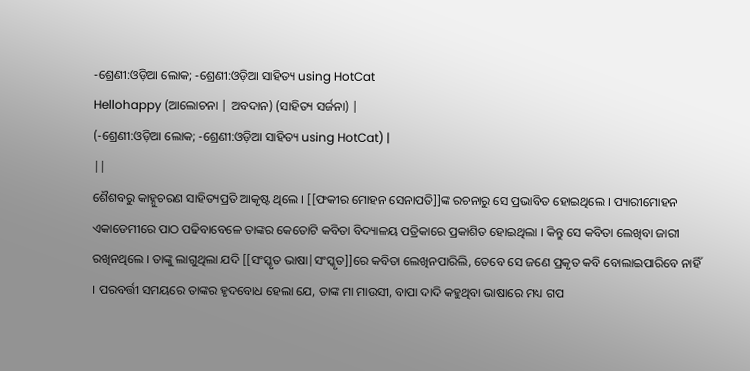-ଶ୍ରେଣୀ:ଓଡ଼ିଆ ଲୋକ; -ଶ୍ରେଣୀ:ଓଡ଼ିଆ ସାହିତ୍ୟ using HotCat
Hellohappy (ଆଲୋଚନା | ଅବଦାନ) (ସାହିତ୍ୟ ସର୍ଜନା) |
(-ଶ୍ରେଣୀ:ଓଡ଼ିଆ ଲୋକ; -ଶ୍ରେଣୀ:ଓଡ଼ିଆ ସାହିତ୍ୟ using HotCat) |
||
ଶୈଶବରୁ କାହ୍ନୁଚରଣ ସାହିତ୍ୟପ୍ରତି ଆକୃଷ୍ଟ ଥିଲେ । [[ଫକୀର ମୋହନ ସେନାପତି]]ଙ୍କ ରଚନାରୁ ସେ ପ୍ରଭାବିତ ହୋଇଥିଲେ । ପ୍ୟାରୀମୋହନ ଏକାଡେମୀରେ ପାଠ ପଢିବାବେଳେ ତାଙ୍କର କେତୋଟି କବିତା ବିଦ୍ୟାଳୟ ପତ୍ରିକାରେ ପ୍ରକାଶିତ ହୋଇଥିଲା । କିନ୍ତୁ ସେ କବିତା ଲେଖିବା ଜାରୀ ରଖିନଥିଲେ । ତାଙ୍କୁ ଲାଗୁଥିଲା ଯଦି [[ସଂସ୍କୃତ ଭାଷା|ସଂସ୍କୃତ]]ରେ କବିତା ଲେଖିନପାରିଲି, ତେବେ ସେ ଜଣେ ପ୍ରକୃତ କବି ବୋଲାଇପାରିବେ ନାହିଁ । ପରବର୍ତ୍ତୀ ସମୟରେ ତାଙ୍କର ହୃଦବୋଧ ହେଲା ଯେ, ତାଙ୍କ ମା ମାଉସୀ, ବାପା ଦାଦି କହୁଥିବା ଭାଷାରେ ମଧ୍ୟ ଗପ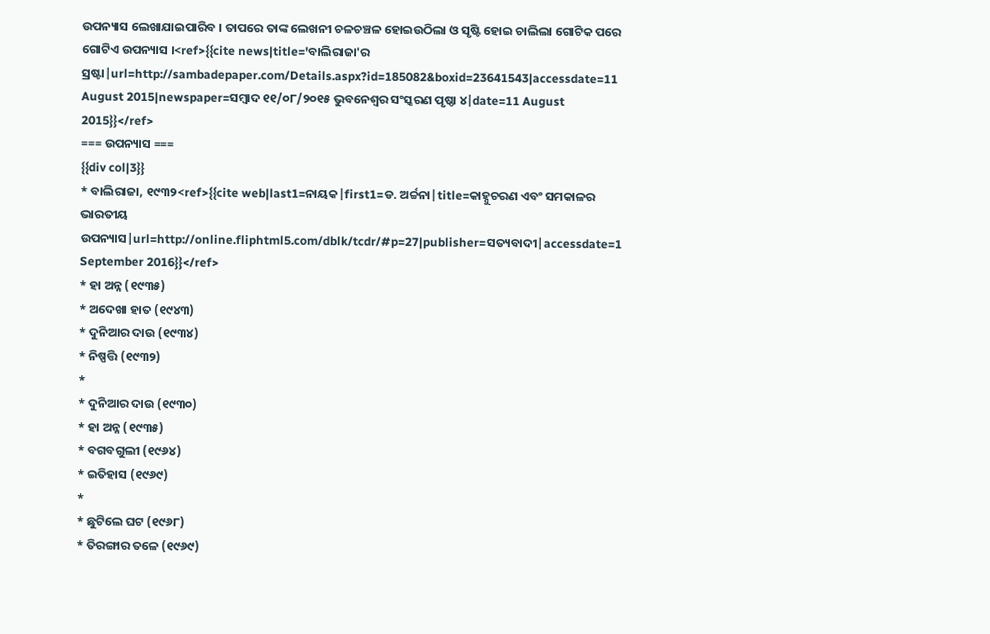ଉପନ୍ୟାସ ଲେଖାଯାଇପାରିବ । ତାପରେ ତାଙ୍କ ଲେଖନୀ ଚଳଚଞ୍ଚଳ ହୋଇଉଠିଲା ଓ ସୃଷ୍ଟି ହୋଇ ଚାଲିଲା ଗୋଟିକ ପରେ ଗୋଟିଏ ଉପନ୍ୟାସ ।<ref>{{cite news|title='ବାଲିରାଜା'ର ସ୍ରଷ୍ଟା|url=http://sambadepaper.com/Details.aspx?id=185082&boxid=23641543|accessdate=11 August 2015|newspaper=ସମ୍ବାଦ ୧୧/୦୮/୨୦୧୫ ଭୁବନେଶ୍ଵର ସଂସ୍କରଣ ପୃଷ୍ଠା ୪|date=11 August 2015}}</ref>
=== ଉପନ୍ୟାସ ===
{{div col|3}}
* ବାଲିରାଜା, ୧୯୩୨<ref>{{cite web|last1=ନାୟକ|first1=ଡ. ଅର୍ଚ୍ଚନା|title=କାହ୍ନୁଚରଣ ଏବଂ ସମକାଳର ଭାରତୀୟ ଉପନ୍ୟାସ|url=http://online.fliphtml5.com/dblk/tcdr/#p=27|publisher=ସତ୍ୟବାଦୀ|accessdate=1 September 2016}}</ref>
* ହା ଅନ୍ନ (୧୯୩୫)
* ଅଦେଖା ହାତ (୧୯୪୩)
* ଦୁନିଆର ଦାଉ (୧୯୩୪)
* ନିଷ୍ପତ୍ତି (୧୯୩୨)
*
* ଦୁନିଆର ଦାଉ (୧୯୩୦)
* ହା ଅନ୍ନ (୧୯୩୫)
* ବଗବଗୁଲୀ (୧୯୬୪)
* ଇତିହାସ (୧୯୬୯)
*
* ଛୁଟିଲେ ଘଟ (୧୯୬୮)
* ତିରଙ୍ଗାର ତଳେ (୧୯୬୯)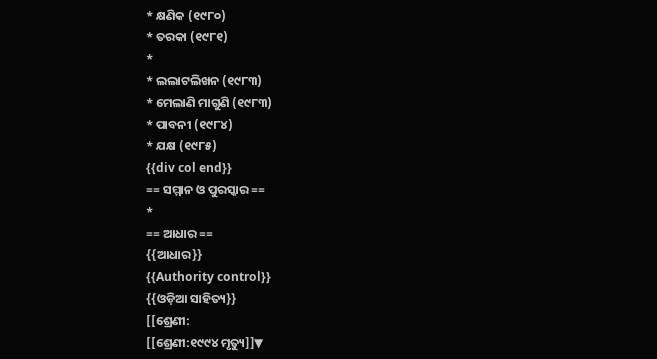* କ୍ଷଣିକ (୧୯୮୦)
* ତରକା (୧୯୮୧)
*
* ଲଲାଟଲିଖନ (୧୯୮୩)
* ମେଲାଣି ମାଗୁଣି (୧୯୮୩)
* ପାବନୀ (୧୯୮୪)
* ଯକ୍ଷ (୧୯୮୫)
{{div col end}}
== ସମ୍ମାନ ଓ ପୁରସ୍କାର ==
*
== ଆଧାର ==
{{ଆଧାର}}
{{Authority control}}
{{ଓଡ଼ିଆ ସାହିତ୍ୟ}}
[[ଶ୍ରେଣୀ:
[[ଶ୍ରେଣୀ:୧୯୯୪ ମୃତ୍ୟୁ]]▼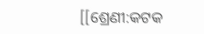[[ଶ୍ରେଣୀ:କଟକ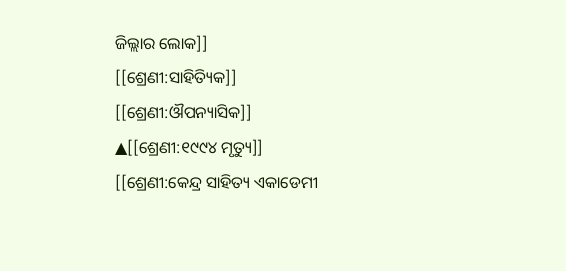ଜିଲ୍ଲାର ଲୋକ]]
[[ଶ୍ରେଣୀ:ସାହିତ୍ୟିକ]]
[[ଶ୍ରେଣୀ:ଔପନ୍ୟାସିକ]]
▲[[ଶ୍ରେଣୀ:୧୯୯୪ ମୃତ୍ୟୁ]]
[[ଶ୍ରେଣୀ:କେନ୍ଦ୍ର ସାହିତ୍ୟ ଏକାଡେମୀ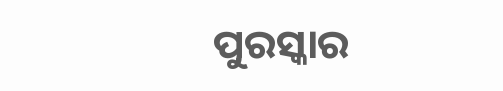ପୁରସ୍କାର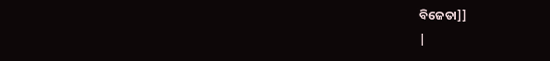ବିଜେତା]]
|